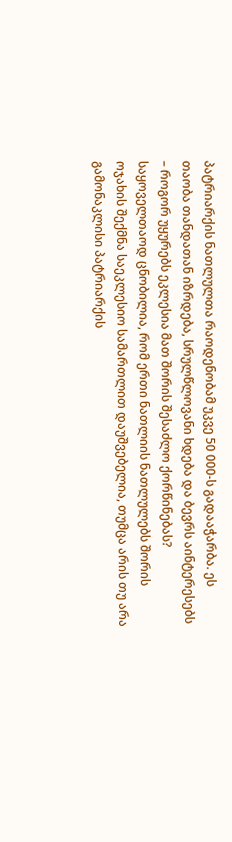პატრიარქის ნათლულთა რაოდენობამ უკვე 50 000-ს გადააჭარბა. ეს თაობა თანდათან იზრდება, სრულწლოვანი ხდება და ბევრს აინტერესებს – როგორ უყურებს ეკლესია მათ შორის შესაძლო ქორწინებას? საყოველთაოდ ცნობილია, რომ ერთი ნათლიის ნათლულებს შორის ოჯახის შექმნა საეკლესიო სამართლით დაუშვებელია, თუმცა არის თუ არა გამონაკლისი პატრიარქის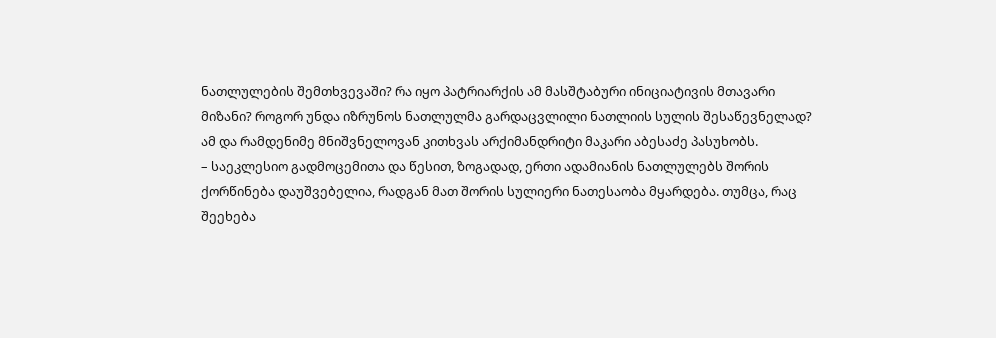ნათლულების შემთხვევაში? რა იყო პატრიარქის ამ მასშტაბური ინიციატივის მთავარი მიზანი? როგორ უნდა იზრუნოს ნათლულმა გარდაცვლილი ნათლიის სულის შესაწევნელად?
ამ და რამდენიმე მნიშვნელოვან კითხვას არქიმანდრიტი მაკარი აბესაძე პასუხობს.
– საეკლესიო გადმოცემითა და წესით, ზოგადად, ერთი ადამიანის ნათლულებს შორის ქორწინება დაუშვებელია, რადგან მათ შორის სულიერი ნათესაობა მყარდება. თუმცა, რაც შეეხება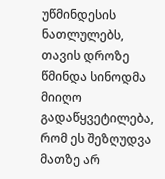უწმინდესის ნათლულებს, თავის დროზე წმინდა სინოდმა მიიღო გადაწყვეტილება, რომ ეს შეზღუდვა მათზე არ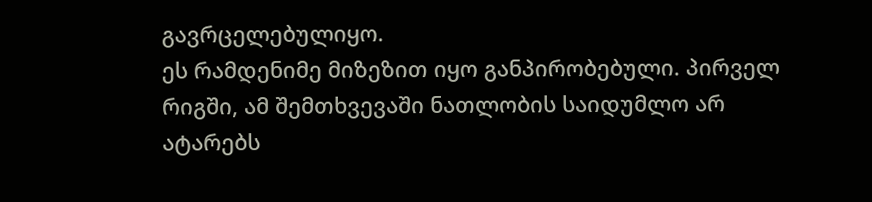გავრცელებულიყო.
ეს რამდენიმე მიზეზით იყო განპირობებული. პირველ რიგში, ამ შემთხვევაში ნათლობის საიდუმლო არ ატარებს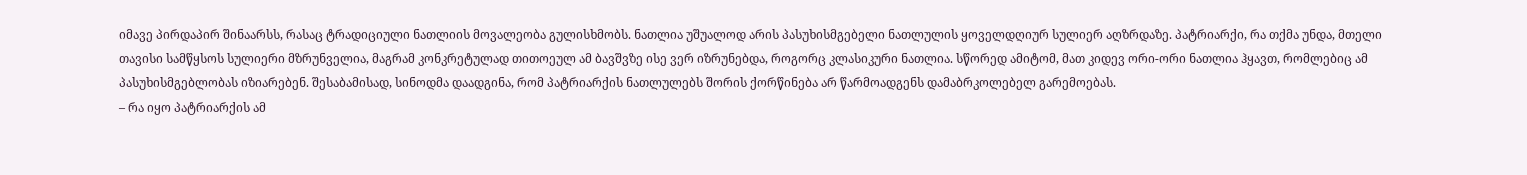იმავე პირდაპირ შინაარსს, რასაც ტრადიციული ნათლიის მოვალეობა გულისხმობს. ნათლია უშუალოდ არის პასუხისმგებელი ნათლულის ყოველდღიურ სულიერ აღზრდაზე. პატრიარქი, რა თქმა უნდა, მთელი თავისი სამწყსოს სულიერი მზრუნველია, მაგრამ კონკრეტულად თითოეულ ამ ბავშვზე ისე ვერ იზრუნებდა, როგორც კლასიკური ნათლია. სწორედ ამიტომ, მათ კიდევ ორი-ორი ნათლია ჰყავთ, რომლებიც ამ პასუხისმგებლობას იზიარებენ. შესაბამისად, სინოდმა დაადგინა, რომ პატრიარქის ნათლულებს შორის ქორწინება არ წარმოადგენს დამაბრკოლებელ გარემოებას.
– რა იყო პატრიარქის ამ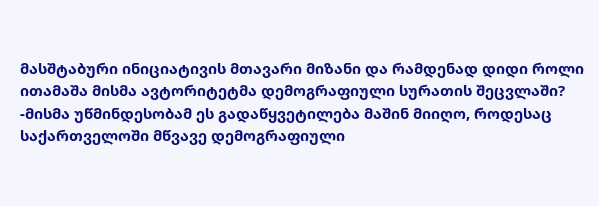მასშტაბური ინიციატივის მთავარი მიზანი და რამდენად დიდი როლი ითამაშა მისმა ავტორიტეტმა დემოგრაფიული სურათის შეცვლაში?
-მისმა უწმინდესობამ ეს გადაწყვეტილება მაშინ მიიღო, როდესაც საქართველოში მწვავე დემოგრაფიული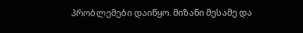პრობლემები დაიწყო. მიზანი მესამე და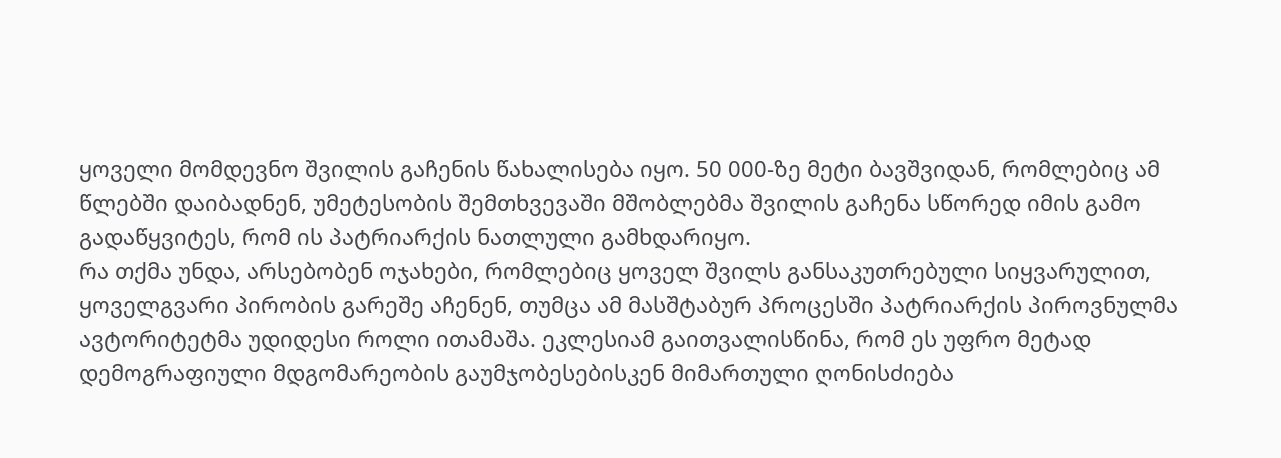ყოველი მომდევნო შვილის გაჩენის წახალისება იყო. 50 000-ზე მეტი ბავშვიდან, რომლებიც ამ წლებში დაიბადნენ, უმეტესობის შემთხვევაში მშობლებმა შვილის გაჩენა სწორედ იმის გამო გადაწყვიტეს, რომ ის პატრიარქის ნათლული გამხდარიყო.
რა თქმა უნდა, არსებობენ ოჯახები, რომლებიც ყოველ შვილს განსაკუთრებული სიყვარულით, ყოველგვარი პირობის გარეშე აჩენენ, თუმცა ამ მასშტაბურ პროცესში პატრიარქის პიროვნულმა ავტორიტეტმა უდიდესი როლი ითამაშა. ეკლესიამ გაითვალისწინა, რომ ეს უფრო მეტად დემოგრაფიული მდგომარეობის გაუმჯობესებისკენ მიმართული ღონისძიება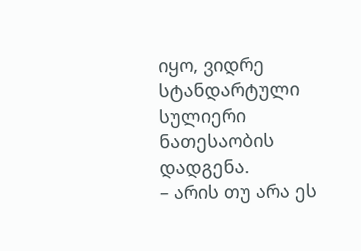იყო, ვიდრე სტანდარტული სულიერი ნათესაობის დადგენა.
– არის თუ არა ეს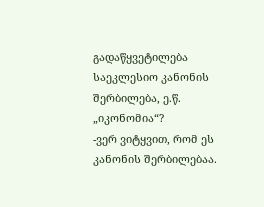გადაწყვეტილება საეკლესიო კანონის შერბილება, ე.წ. „იკონომია“?
-ვერ ვიტყვით, რომ ეს კანონის შერბილებაა.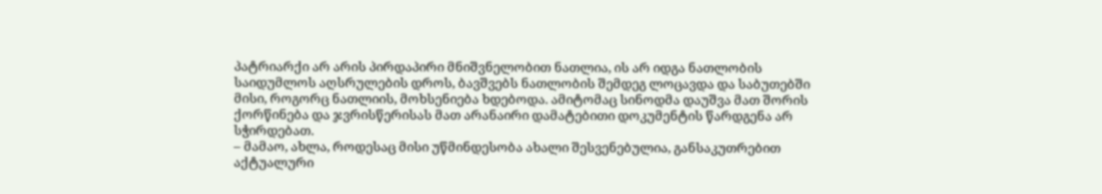პატრიარქი არ არის პირდაპირი მნიშვნელობით ნათლია, ის არ იდგა ნათლობის საიდუმლოს აღსრულების დროს, ბავშვებს ნათლობის შემდეგ ლოცავდა და საბუთებში მისი, როგორც ნათლიის, მოხსენიება ხდებოდა. ამიტომაც სინოდმა დაუშვა მათ შორის ქორწინება და ჯვრისწერისას მათ არანაირი დამატებითი დოკუმენტის წარდგენა არ სჭირდებათ.
– მამაო, ახლა, როდესაც მისი უწმინდესობა ახალი შესვენებულია, განსაკუთრებით აქტუალური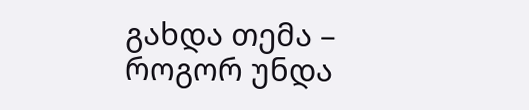გახდა თემა – როგორ უნდა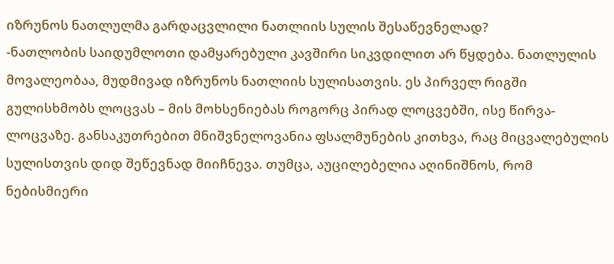იზრუნოს ნათლულმა გარდაცვლილი ნათლიის სულის შესაწევნელად?
-ნათლობის საიდუმლოთი დამყარებული კავშირი სიკვდილით არ წყდება. ნათლულის მოვალეობაა, მუდმივად იზრუნოს ნათლიის სულისათვის. ეს პირველ რიგში გულისხმობს ლოცვას – მის მოხსენიებას როგორც პირად ლოცვებში, ისე წირვა-ლოცვაზე. განსაკუთრებით მნიშვნელოვანია ფსალმუნების კითხვა, რაც მიცვალებულის სულისთვის დიდ შეწევნად მიიჩნევა. თუმცა, აუცილებელია აღინიშნოს, რომ ნებისმიერი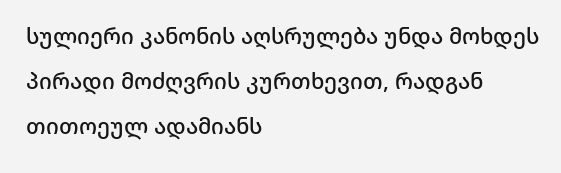სულიერი კანონის აღსრულება უნდა მოხდეს პირადი მოძღვრის კურთხევით, რადგან თითოეულ ადამიანს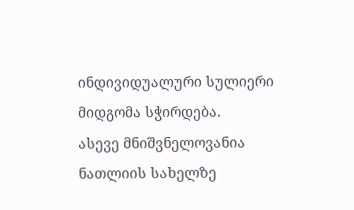ინდივიდუალური სულიერი მიდგომა სჭირდება.
ასევე მნიშვნელოვანია ნათლიის სახელზე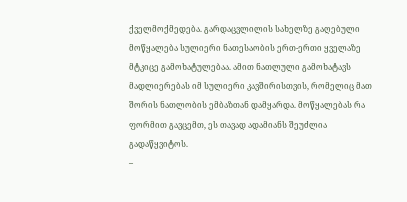ქველმოქმედება. გარდაცვლილის სახელზე გაღებული მოწყალება სულიერი ნათესაობის ერთ-ერთი ყველაზე მტკიცე გამოხატულებაა. ამით ნათლული გამოხატავს მადლიერებას იმ სულიერი კავშირისთვის, რომელიც მათ შორის ნათლობის ემბაზთან დამყარდა. მოწყალებას რა ფორმით გავცემთ, ეს თავად ადამიანს შეუძლია გადაწყვიტოს.
–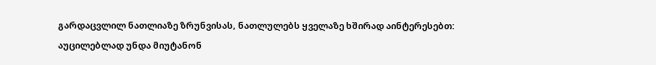გარდაცვლილ ნათლიაზე ზრუნვისას, ნათლულებს ყველაზე ხშირად აინტერესებთ: აუცილებლად უნდა მიუტანონ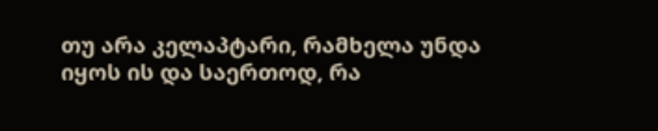თუ არა კელაპტარი, რამხელა უნდა იყოს ის და საერთოდ, რა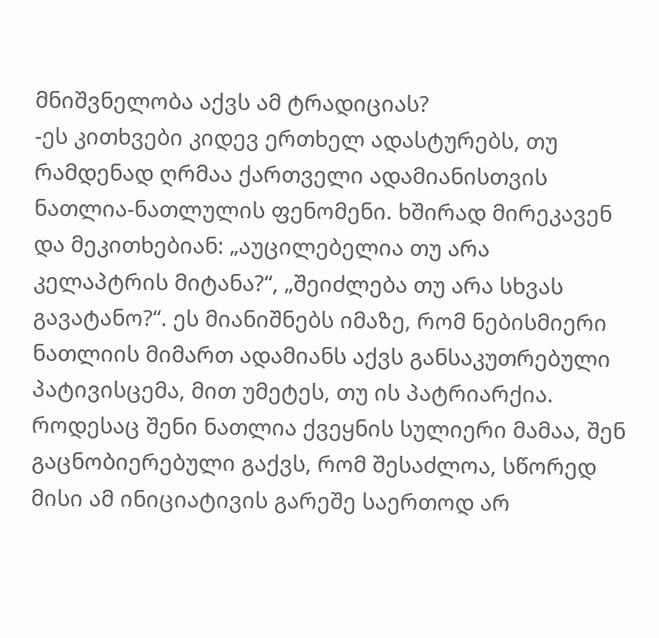მნიშვნელობა აქვს ამ ტრადიციას?
-ეს კითხვები კიდევ ერთხელ ადასტურებს, თუ რამდენად ღრმაა ქართველი ადამიანისთვის ნათლია-ნათლულის ფენომენი. ხშირად მირეკავენ და მეკითხებიან: „აუცილებელია თუ არა კელაპტრის მიტანა?“, „შეიძლება თუ არა სხვას გავატანო?“. ეს მიანიშნებს იმაზე, რომ ნებისმიერი ნათლიის მიმართ ადამიანს აქვს განსაკუთრებული პატივისცემა, მით უმეტეს, თუ ის პატრიარქია.
როდესაც შენი ნათლია ქვეყნის სულიერი მამაა, შენ გაცნობიერებული გაქვს, რომ შესაძლოა, სწორედ მისი ამ ინიციატივის გარეშე საერთოდ არ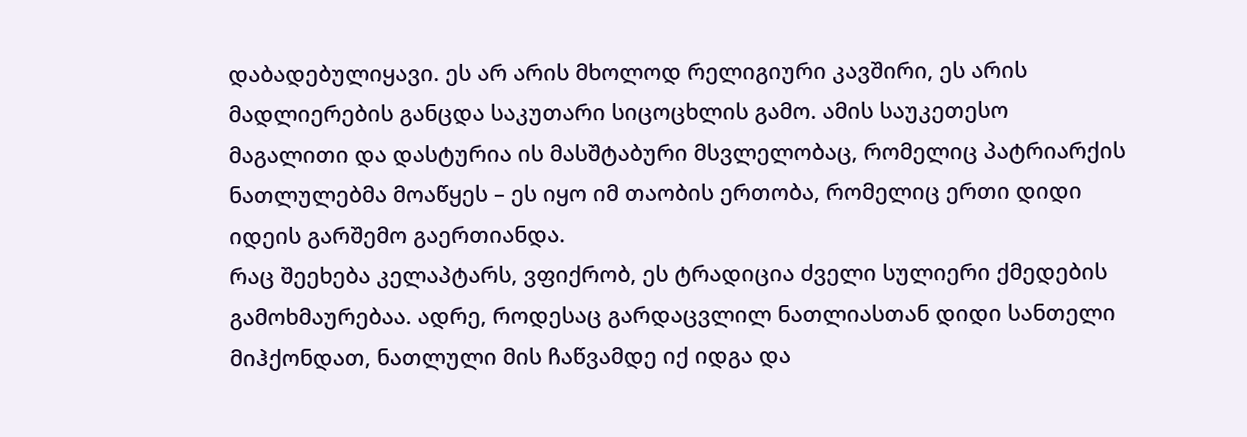დაბადებულიყავი. ეს არ არის მხოლოდ რელიგიური კავშირი, ეს არის მადლიერების განცდა საკუთარი სიცოცხლის გამო. ამის საუკეთესო მაგალითი და დასტურია ის მასშტაბური მსვლელობაც, რომელიც პატრიარქის ნათლულებმა მოაწყეს – ეს იყო იმ თაობის ერთობა, რომელიც ერთი დიდი იდეის გარშემო გაერთიანდა.
რაც შეეხება კელაპტარს, ვფიქრობ, ეს ტრადიცია ძველი სულიერი ქმედების გამოხმაურებაა. ადრე, როდესაც გარდაცვლილ ნათლიასთან დიდი სანთელი მიჰქონდათ, ნათლული მის ჩაწვამდე იქ იდგა და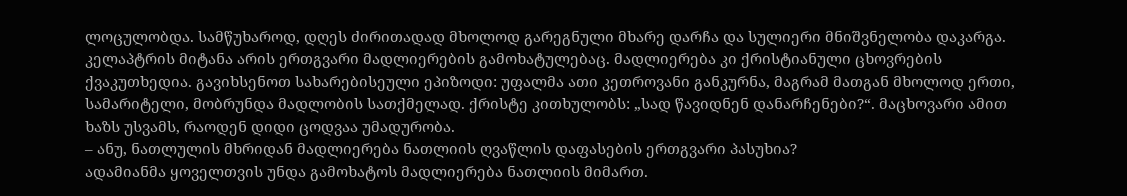ლოცულობდა. სამწუხაროდ, დღეს ძირითადად მხოლოდ გარეგნული მხარე დარჩა და სულიერი მნიშვნელობა დაკარგა.
კელაპტრის მიტანა არის ერთგვარი მადლიერების გამოხატულებაც. მადლიერება კი ქრისტიანული ცხოვრების ქვაკუთხედია. გავიხსენოთ სახარებისეული ეპიზოდი: უფალმა ათი კეთროვანი განკურნა, მაგრამ მათგან მხოლოდ ერთი, სამარიტელი, მობრუნდა მადლობის სათქმელად. ქრისტე კითხულობს: „სად წავიდნენ დანარჩენები?“. მაცხოვარი ამით ხაზს უსვამს, რაოდენ დიდი ცოდვაა უმადურობა.
– ანუ, ნათლულის მხრიდან მადლიერება ნათლიის ღვაწლის დაფასების ერთგვარი პასუხია?
ადამიანმა ყოველთვის უნდა გამოხატოს მადლიერება ნათლიის მიმართ.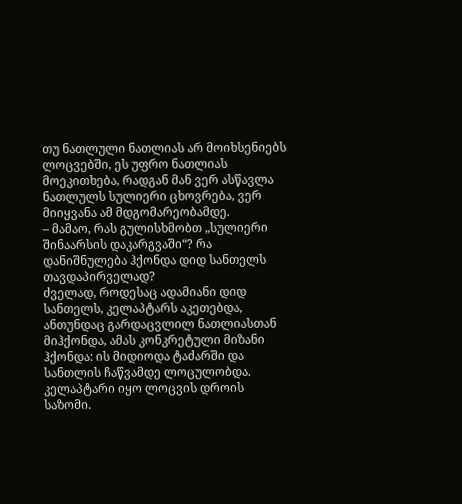თუ ნათლული ნათლიას არ მოიხსენიებს ლოცვებში, ეს უფრო ნათლიას მოეკითხება, რადგან მან ვერ ასწავლა ნათლულს სულიერი ცხოვრება, ვერ მიიყვანა ამ მდგომარეობამდე.
– მამაო, რას გულისხმობთ „სულიერი შინაარსის დაკარგვაში“? რა დანიშნულება ჰქონდა დიდ სანთელს თავდაპირველად?
ძველად, როდესაც ადამიანი დიდ სანთელს, კელაპტარს აკეთებდა, ანთუნდაც გარდაცვლილ ნათლიასთან მიჰქონდა, ამას კონკრეტული მიზანი ჰქონდა: ის მიდიოდა ტაძარში და სანთლის ჩაწვამდე ლოცულობდა. კელაპტარი იყო ლოცვის დროის საზომი.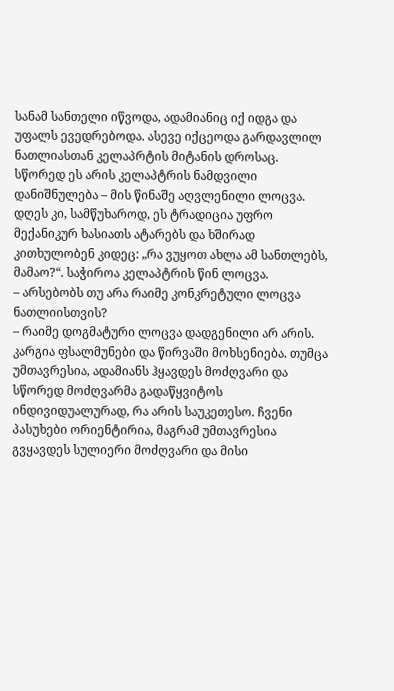სანამ სანთელი იწვოდა, ადამიანიც იქ იდგა და უფალს ევედრებოდა. ასევე იქცეოდა გარდავლილ ნათლიასთან კელაპრტის მიტანის დროსაც. სწორედ ეს არის კელაპტრის ნამდვილი დანიშნულება – მის წინაშე აღვლენილი ლოცვა. დღეს კი, სამწუხაროდ, ეს ტრადიცია უფრო მექანიკურ ხასიათს ატარებს და ხშირად კითხულობენ კიდეც: „რა ვუყოთ ახლა ამ სანთლებს, მამაო?“. საჭიროა კელაპტრის წინ ლოცვა.
– არსებობს თუ არა რაიმე კონკრეტული ლოცვა ნათლიისთვის?
– რაიმე დოგმატური ლოცვა დადგენილი არ არის. კარგია ფსალმუნები და წირვაში მოხსენიება. თუმცა უმთავრესია, ადამიანს ჰყავდეს მოძღვარი და სწორედ მოძღვარმა გადაწყვიტოს ინდივიდუალურად, რა არის საუკეთესო. ჩვენი პასუხები ორიენტირია, მაგრამ უმთავრესია გვყავდეს სულიერი მოძღვარი და მისი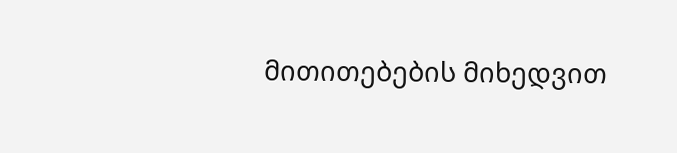მითითებების მიხედვით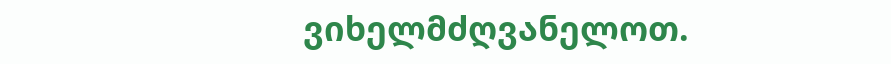ვიხელმძღვანელოთ.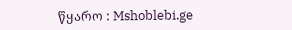წყარო : Mshoblebi.ge